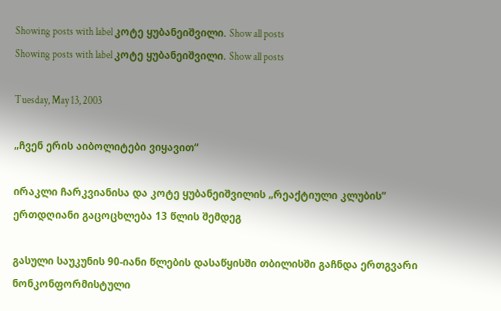Showing posts with label კოტე ყუბანეიშვილი. Show all posts
Showing posts with label კოტე ყუბანეიშვილი. Show all posts

Tuesday, May 13, 2003

„ჩვენ ერის აიბოლიტები ვიყავით“

ირაკლი ჩარკვიანისა და კოტე ყუბანეიშვილის „რეაქტიული კლუბის“ ერთდღიანი გაცოცხლება 13 წლის შემდეგ

გასული საუკუნის 90-იანი წლების დასაწყისში თბილისში გაჩნდა ერთგვარი ნონკონფორმისტული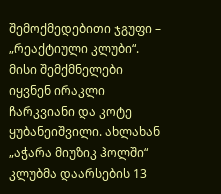შემოქმედებითი ჯგუფი – „რეაქტიული კლუბი“. მისი შემქმნელები იყვნენ ირაკლი ჩარკვიანი და კოტე ყუბანეიშვილი. ახლახან „აჭარა მიუზიკ ჰოლში“ კლუბმა დაარსების 13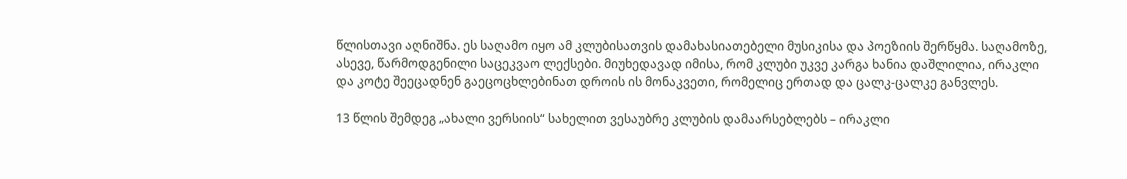წლისთავი აღნიშნა. ეს საღამო იყო ამ კლუბისათვის დამახასიათებელი მუსიკისა და პოეზიის შერწყმა. საღამოზე, ასევე, წარმოდგენილი საცეკვაო ლექსები. მიუხედავად იმისა, რომ კლუბი უკვე კარგა ხანია დაშლილია, ირაკლი და კოტე შეეცადნენ გაეცოცხლებინათ დროის ის მონაკვეთი, რომელიც ერთად და ცალკ-ცალკე განვლეს.

13 წლის შემდეგ „ახალი ვერსიის“ სახელით ვესაუბრე კლუბის დამაარსებლებს – ირაკლი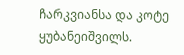ჩარკვიანსა და კოტე ყუბანეიშვილს.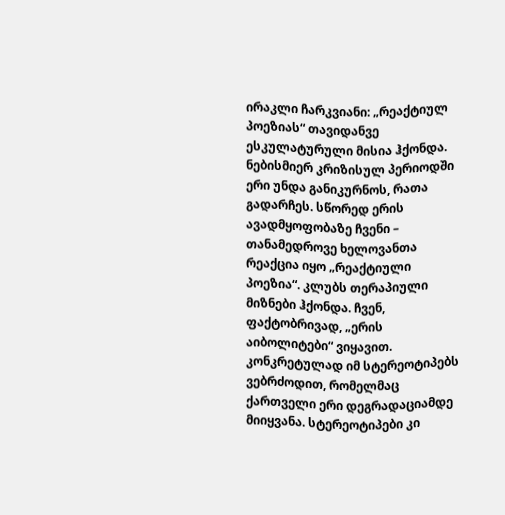ირაკლი ჩარკვიანი: „რეაქტიულ პოეზიას“ თავიდანვე ესკულატურული მისია ჰქონდა. ნებისმიერ კრიზისულ პერიოდში ერი უნდა განიკურნოს, რათა გადარჩეს. სწორედ ერის ავადმყოფობაზე ჩვენი – თანამედროვე ხელოვანთა რეაქცია იყო „რეაქტიული პოეზია“. კლუბს თერაპიული მიზნები ჰქონდა. ჩვენ, ფაქტობრივად, „ერის აიბოლიტები“ ვიყავით. კონკრეტულად იმ სტერეოტიპებს ვებრძოდით, რომელმაც ქართველი ერი დეგრადაციამდე მიიყვანა. სტერეოტიპები კი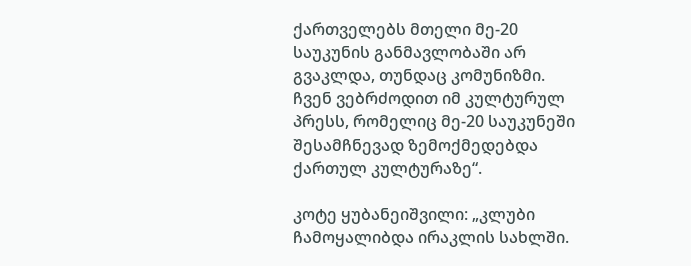ქართველებს მთელი მე-20 საუკუნის განმავლობაში არ გვაკლდა, თუნდაც კომუნიზმი. ჩვენ ვებრძოდით იმ კულტურულ პრესს, რომელიც მე-20 საუკუნეში შესამჩნევად ზემოქმედებდა ქართულ კულტურაზე“.

კოტე ყუბანეიშვილი: „კლუბი ჩამოყალიბდა ირაკლის სახლში.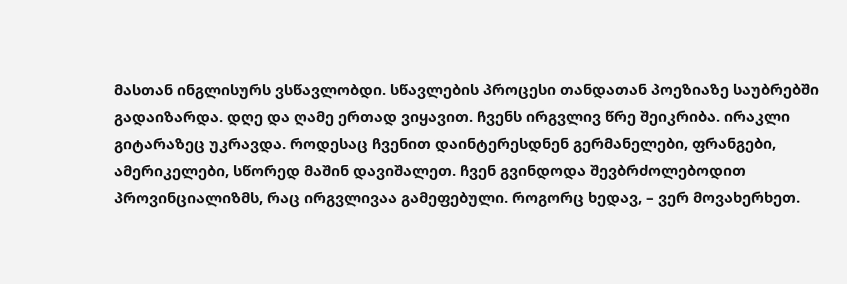მასთან ინგლისურს ვსწავლობდი. სწავლების პროცესი თანდათან პოეზიაზე საუბრებში გადაიზარდა. დღე და ღამე ერთად ვიყავით. ჩვენს ირგვლივ წრე შეიკრიბა. ირაკლი გიტარაზეც უკრავდა. როდესაც ჩვენით დაინტერესდნენ გერმანელები, ფრანგები, ამერიკელები, სწორედ მაშინ დავიშალეთ. ჩვენ გვინდოდა შევბრძოლებოდით პროვინციალიზმს, რაც ირგვლივაა გამეფებული. როგორც ხედავ, – ვერ მოვახერხეთ.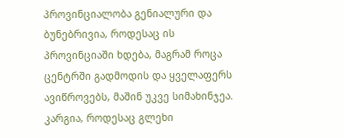პროვინციალობა გენიალური და ბუნებრივია, როდესაც ის პროვინციაში ხდება, მაგრამ როცა ცენტრში გადმოდის და ყველაფერს ავიწროვებს, მაშინ უკვე სიმახინჯეა. კარგია, როდესაც გლეხი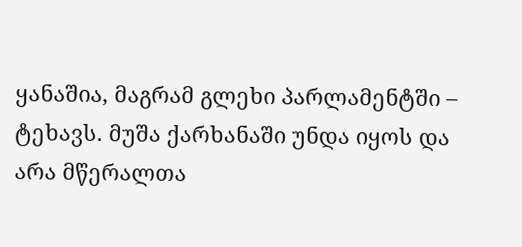ყანაშია, მაგრამ გლეხი პარლამენტში – ტეხავს. მუშა ქარხანაში უნდა იყოს და არა მწერალთა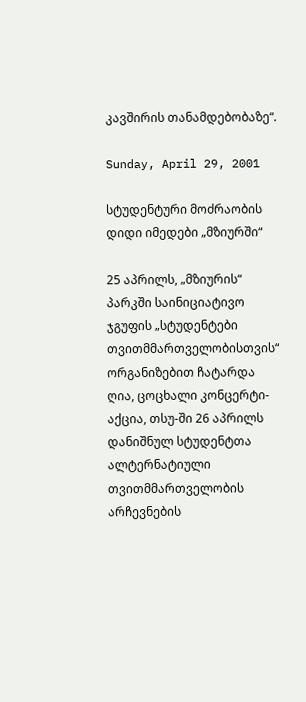კავშირის თანამდებობაზე“.

Sunday, April 29, 2001

სტუდენტური მოძრაობის დიდი იმედები „მზიურში“

25 აპრილს, „მზიურის“ პარკში საინიციატივო ჯგუფის „სტუდენტები თვითმმართველობისთვის“ ორგანიზებით ჩატარდა ღია, ცოცხალი კონცერტი-აქცია, თსუ-ში 26 აპრილს დანიშნულ სტუდენტთა ალტერნატიული თვითმმართველობის არჩევნების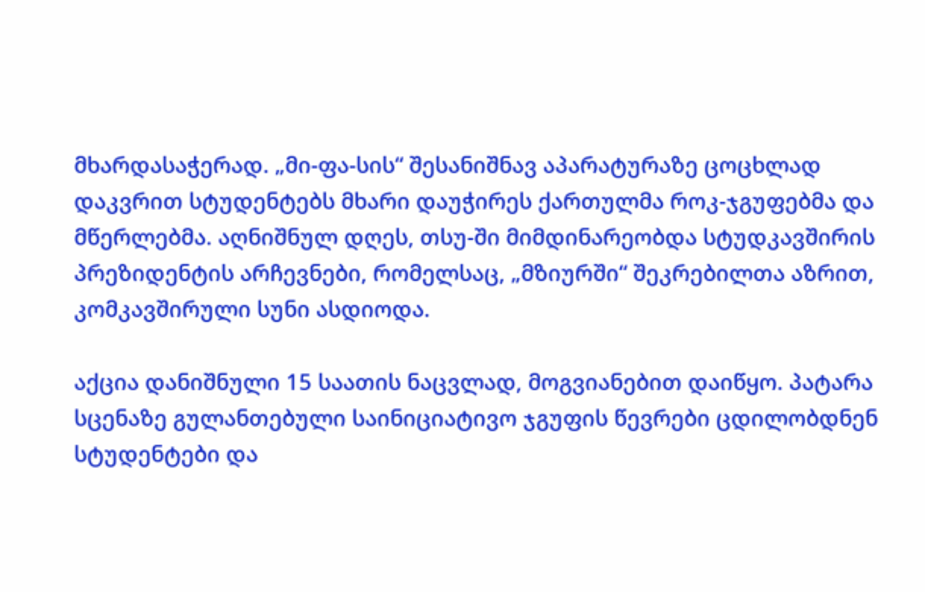მხარდასაჭერად. „მი-ფა-სის“ შესანიშნავ აპარატურაზე ცოცხლად დაკვრით სტუდენტებს მხარი დაუჭირეს ქართულმა როკ-ჯგუფებმა და მწერლებმა. აღნიშნულ დღეს, თსუ-ში მიმდინარეობდა სტუდკავშირის პრეზიდენტის არჩევნები, რომელსაც, „მზიურში“ შეკრებილთა აზრით, კომკავშირული სუნი ასდიოდა.

აქცია დანიშნული 15 საათის ნაცვლად, მოგვიანებით დაიწყო. პატარა სცენაზე გულანთებული საინიციატივო ჯგუფის წევრები ცდილობდნენ სტუდენტები და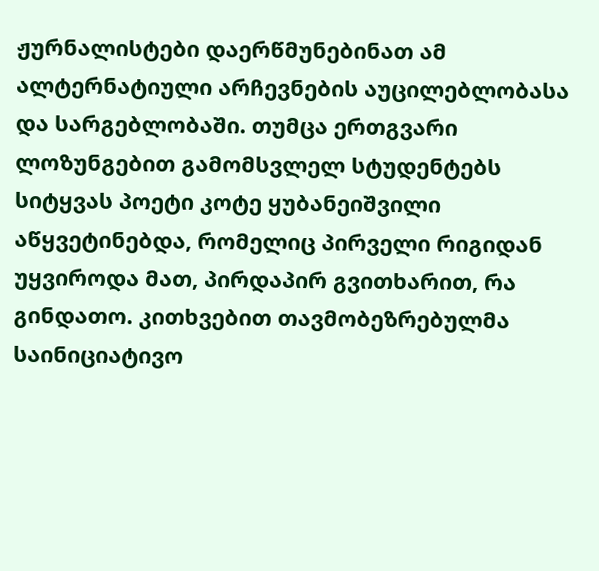ჟურნალისტები დაერწმუნებინათ ამ ალტერნატიული არჩევნების აუცილებლობასა და სარგებლობაში. თუმცა ერთგვარი ლოზუნგებით გამომსვლელ სტუდენტებს სიტყვას პოეტი კოტე ყუბანეიშვილი აწყვეტინებდა, რომელიც პირველი რიგიდან უყვიროდა მათ, პირდაპირ გვითხარით, რა გინდათო. კითხვებით თავმობეზრებულმა საინიციატივო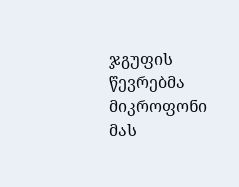ჯგუფის წევრებმა მიკროფონი მას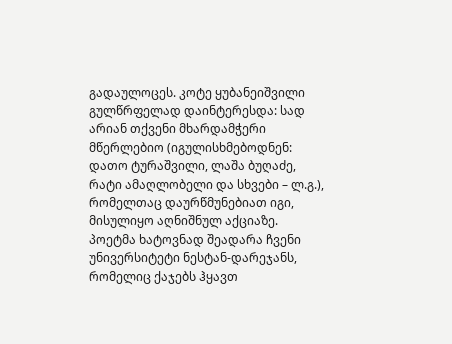გადაულოცეს. კოტე ყუბანეიშვილი გულწრფელად დაინტერესდა: სად არიან თქვენი მხარდამჭერი მწერლებიო (იგულისხმებოდნენ: დათო ტურაშვილი, ლაშა ბუღაძე, რატი ამაღლობელი და სხვები – ლ.გ.), რომელთაც დაურწმუნებიათ იგი, მისულიყო აღნიშნულ აქციაზე. პოეტმა ხატოვნად შეადარა ჩვენი უნივერსიტეტი ნესტან-დარეჯანს, რომელიც ქაჯებს ჰყავთ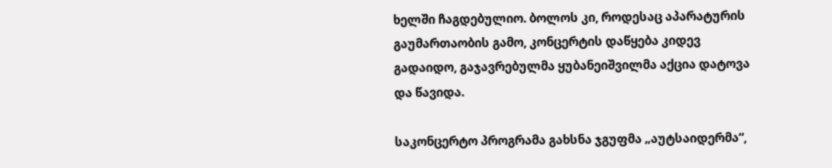ხელში ჩაგდებულიო. ბოლოს კი, როდესაც აპარატურის გაუმართაობის გამო, კონცერტის დაწყება კიდევ გადაიდო, გაჯავრებულმა ყუბანეიშვილმა აქცია დატოვა და წავიდა.

საკონცერტო პროგრამა გახსნა ჯგუფმა „აუტსაიდერმა“,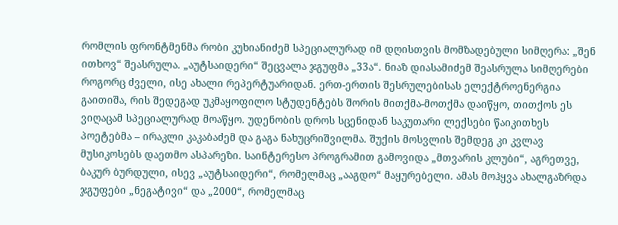რომლის ფრონტმენმა რობი კუხიანიძემ სპეციალურად იმ დღისთვის მომზადებული სიმღერა: „შენ ითხოვ“ შეასრულა. „აუტსაიდერი“ შეცვალა ჯგუფმა „33ა“. ნიაზ დიასამიძემ შეასრულა სიმღერები როგორც ძველი, ისე ახალი რეპერტუარიდან. ერთ-ერთის შესრულებისას ელექტროენერგია გაითიშა, რის შედეგად უკმაყოფილო სტუდენტებს შორის მითქმა-მოთქმა დაიწყო, თითქოს ეს ვიღაცამ სპეციალურად მოაწყო. უდენობის დროს სცენიდან საკუთარი ლექსები წაიკითხეს პოეტებმა – ირაკლი კაკაბაძემ და გაგა ნახუცრიშვილმა. შუქის მოსვლის შემდეგ კი კვლავ მუსიკოსებს დაეთმო ასპარეზი. საინტერესო პროგრამით გამოვიდა „მთვარის კლუბი“, აგრეთვე, ბაკურ ბურდული, ისევ „აუტსაიდერი“, რომელმაც „ააგდო“ მაყურებელი. ამას მოჰყვა ახალგაზრდა ჯგუფები „ნეგატივი“ და „2000“, რომელმაც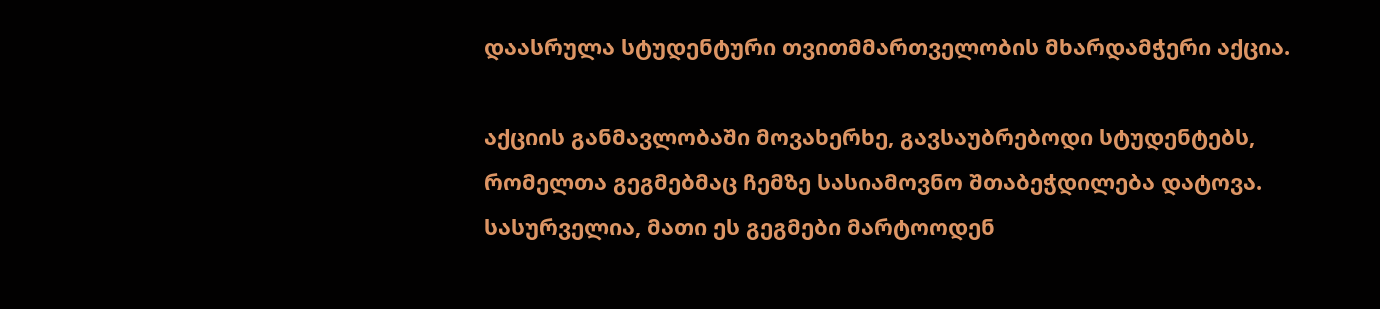დაასრულა სტუდენტური თვითმმართველობის მხარდამჭერი აქცია.

აქციის განმავლობაში მოვახერხე, გავსაუბრებოდი სტუდენტებს, რომელთა გეგმებმაც ჩემზე სასიამოვნო შთაბეჭდილება დატოვა. სასურველია, მათი ეს გეგმები მარტოოდენ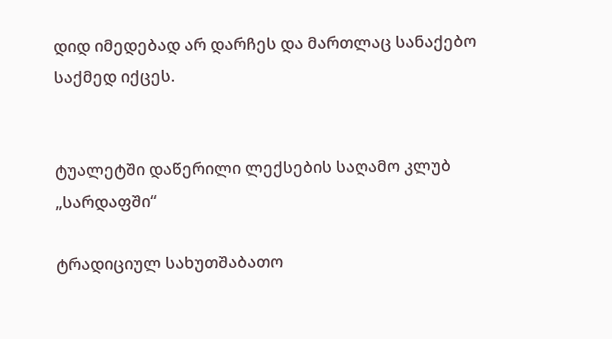დიდ იმედებად არ დარჩეს და მართლაც სანაქებო საქმედ იქცეს.


ტუალეტში დაწერილი ლექსების საღამო კლუბ „სარდაფში“

ტრადიციულ სახუთშაბათო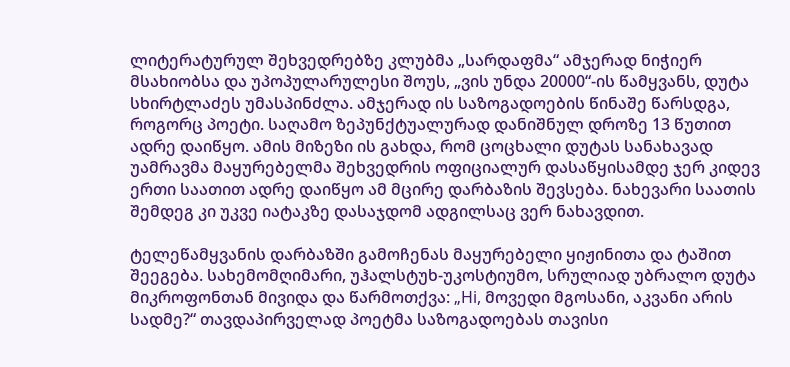ლიტერატურულ შეხვედრებზე კლუბმა „სარდაფმა“ ამჯერად ნიჭიერ მსახიობსა და უპოპულარულესი შოუს, „ვის უნდა 20000“-ის წამყვანს, დუტა სხირტლაძეს უმასპინძლა. ამჯერად ის საზოგადოების წინაშე წარსდგა, როგორც პოეტი. საღამო ზეპუნქტუალურად დანიშნულ დროზე 13 წუთით ადრე დაიწყო. ამის მიზეზი ის გახდა, რომ ცოცხალი დუტას სანახავად უამრავმა მაყურებელმა შეხვედრის ოფიციალურ დასაწყისამდე ჯერ კიდევ ერთი საათით ადრე დაიწყო ამ მცირე დარბაზის შევსება. ნახევარი საათის შემდეგ კი უკვე იატაკზე დასაჯდომ ადგილსაც ვერ ნახავდით.

ტელეწამყვანის დარბაზში გამოჩენას მაყურებელი ყიჟინითა და ტაშით შეეგება. სახემომღიმარი, უჰალსტუხ-უკოსტიუმო, სრულიად უბრალო დუტა მიკროფონთან მივიდა და წარმოთქვა: „Hi, მოვედი მგოსანი, აკვანი არის სადმე?“ თავდაპირველად პოეტმა საზოგადოებას თავისი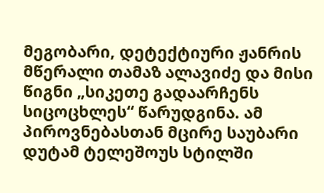მეგობარი, დეტექტიური ჟანრის მწერალი თამაზ ალავიძე და მისი წიგნი „სიკეთე გადაარჩენს სიცოცხლეს“ წარუდგინა. ამ პიროვნებასთან მცირე საუბარი დუტამ ტელეშოუს სტილში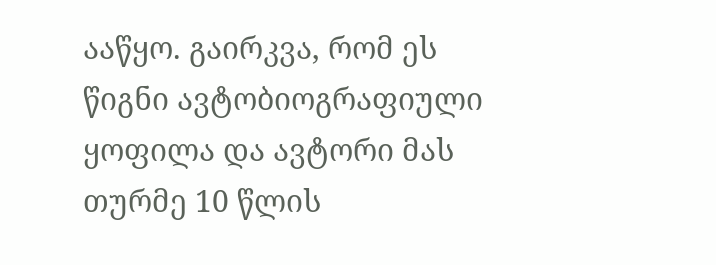ააწყო. გაირკვა, რომ ეს წიგნი ავტობიოგრაფიული ყოფილა და ავტორი მას თურმე 10 წლის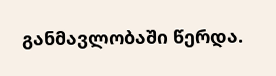განმავლობაში წერდა.